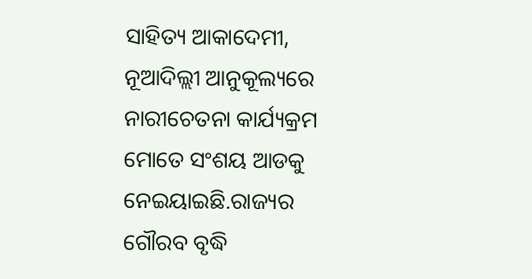ସାହିତ୍ୟ ଆକାଦେମୀ, ନୂଆଦିଲ୍ଲୀ ଆନୁକୂଲ୍ୟରେ ନାରୀଚେତନା କାର୍ଯ୍ୟକ୍ରମ ମୋତେ ସଂଶୟ ଆଡକୁ ନେଇୟାଇଛି.ରାଜ୍ୟର ଗୌରବ ବୃଦ୍ଧି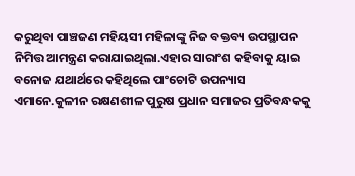କରୁଥିବା ପାଞ୍ଚଜଣ ମହିୟସୀ ମହିଳାଙ୍କୁ ନିଜ ବକ୍ତବ୍ୟ ଉପସ୍ଥାପନ ନିମିତ୍ତ ଆମନ୍ତ୍ରଣ କରାଯାଇଥିଲା.ଏହାର ସାରାଂଶ କହିବାକୁ ୟାଇ ବନୋଜ ଯଥାର୍ଥରେ କହିଥିଲେ ପାଂଚୋଟି ଉପନ୍ୟାସ ଏମାନେ.କୁଳୀନ ରକ୍ଷଣଶୀଳ ପୁରୁଷ ପ୍ରଧାନ ସମାଜର ପ୍ରତିବନ୍ଧକକୁ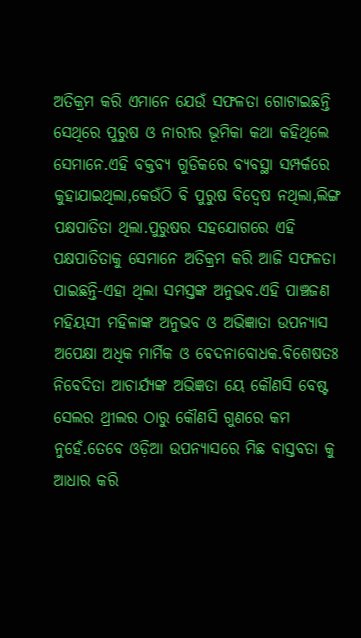ଅତିକ୍ରମ କରି ଏମାନେ ଯେଉଁ ସଫଳତା ଗୋଟାଇଛନ୍ତି ସେଥିରେ ପୁରୁଷ ଓ ନାରୀର ଭୂମିକା କଥା କହିଥିଲେ ସେମାନେ.ଏହି ବକ୍ତବ୍ୟ ଗୁଡିକରେ ବ୍ୟବସ୍ଥା ସମ୍ପର୍କରେ କୁହାଯାଇଥିଲା,କେଉଁଠି ବି ପୁରୁଷ ବିଦ୍ବେଷ ନଥିଲା,ଲିଙ୍ଗ ପକ୍ଷପାତିତା ଥିଲା.ପୁରୁଷର ସହଯୋଗରେ ଏହି ପକ୍ଷପାତିତାକୁ ସେମାନେ ଅତିକ୍ରମ କରି ଆଜି ସଫଳତା ପାଇଛନ୍ତି-ଏହା ଥିଲା ସମସ୍ତଙ୍କ ଅନୁଭବ.ଏହି ପାଞ୍ଚଜଣ ମହିୟସୀ ମହିଳାଙ୍କ ଅନୁଭବ ଓ ଅଭିଜ୍ଞାତା ଉପନ୍ୟାସ ଅପେକ୍ଷା ଅଧିକ ମାର୍ମିକ ଓ ବେଦନାବୋଧକ.ବିଶେଷତଃ ନିବେଦିତା ଆଚାର୍ଯ୍ୟଙ୍କ ଅଭିଜ୍ଞତା ୟେ କୌଣସି ବେଷ୍ଟ ସେଲର ଥ୍ରୀଲର ଠାରୁ କୌଣସି ଗୁଣରେ କମ ନୁହେଁ.ତେବେ ଓଡ଼ିଆ ଉପନ୍ୟାସରେ ମିଛ ବାସ୍ତବତା କୁ ଆଧାର କରି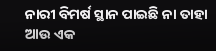ନାରୀ ବିମର୍ଷ ସ୍ଥାନ ପାଇଛି ନା ତାହା ଆଉ ଏକ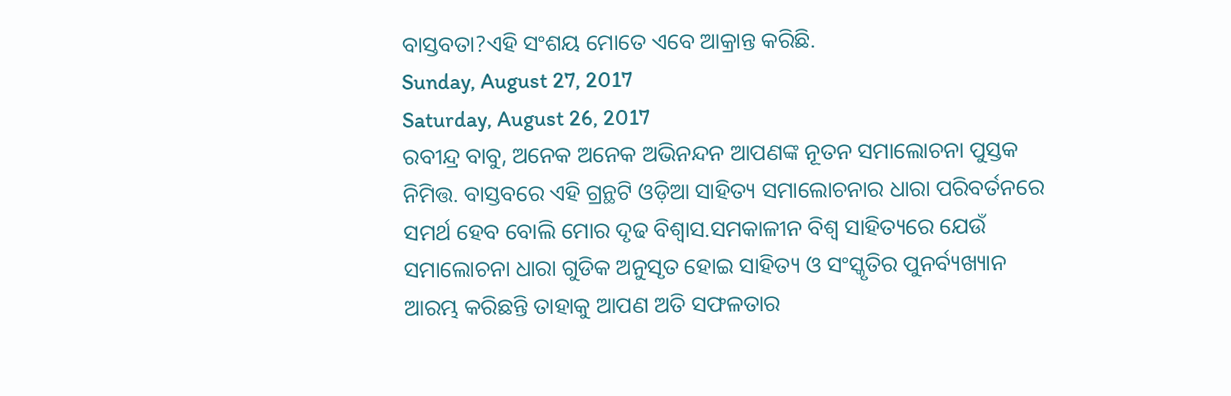ବାସ୍ତବତା?ଏହି ସଂଶୟ ମୋତେ ଏବେ ଆକ୍ରାନ୍ତ କରିଛି.
Sunday, August 27, 2017
Saturday, August 26, 2017
ରବୀନ୍ଦ୍ର ବାବୁ, ଅନେକ ଅନେକ ଅଭିନନ୍ଦନ ଆପଣଙ୍କ ନୂତନ ସମାଲୋଚନା ପୁସ୍ତକ ନିମିତ୍ତ. ବାସ୍ତବରେ ଏହି ଗ୍ରନ୍ଥଟି ଓଡ଼ିଆ ସାହିତ୍ୟ ସମାଲୋଚନାର ଧାରା ପରିବର୍ତନରେ ସମର୍ଥ ହେବ ବୋଲି ମୋର ଦୃଢ ବିଶ୍ଵାସ.ସମକାଳୀନ ବିଶ୍ଵ ସାହିତ୍ୟରେ ଯେଉଁ ସମାଲୋଚନା ଧାରା ଗୁଡିକ ଅନୁସୃତ ହୋଇ ସାହିତ୍ୟ ଓ ସଂସ୍କୃତିର ପୁନର୍ବ୍ୟଖ୍ୟାନ ଆରମ୍ଭ କରିଛନ୍ତି ତାହାକୁ ଆପଣ ଅତି ସଫଳତାର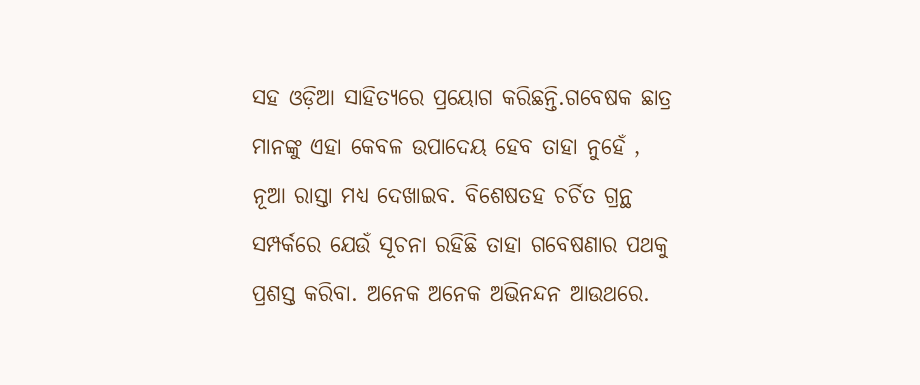ସହ ଓଡ଼ିଆ ସାହିତ୍ୟରେ ପ୍ରୟୋଗ କରିଛନ୍ତି.ଗବେଷକ ଛାତ୍ର ମାନଙ୍କୁ ଏହା କେବଳ ଉପାଦେୟ ହେବ ତାହା ନୁହେଁ , ନୂଆ ରାସ୍ତା ମଧ୍ୟ ଦେଖାଇବ. ବିଶେଷତହ ଚର୍ଚିତ ଗ୍ରନ୍ଥ ସମ୍ପର୍କରେ ଯେଉଁ ସୂଚନା ରହିଛି ତାହା ଗବେଷଣାର ପଥକୁ ପ୍ରଶସ୍ତ କରିବା. ଅନେକ ଅନେକ ଅଭିନନ୍ଦନ ଆଉଥରେ.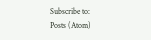Subscribe to:
Posts (Atom)